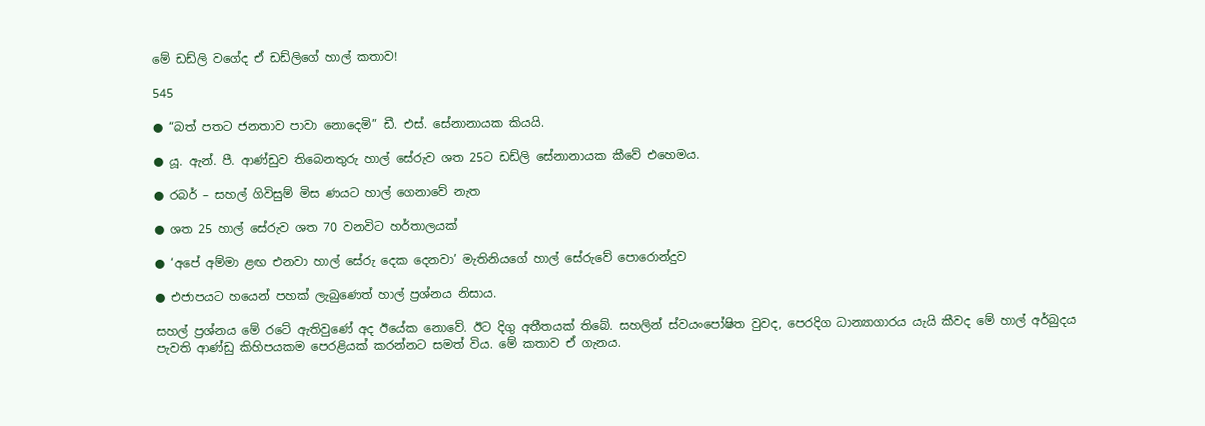මේ ඩඩ්ලි වගේද ඒ ඩඩ්ලිගේ හාල් කතාව!

545

● “බත් පතට ජනතාව පාවා නොදෙමි” ඩී. එස්. සේනානායක කියයි.

● යූ. ඇන්. පී. ආණ්ඩුව තිබෙනතුරු හාල් සේරුව ශත 25ට ඩඩ්ලි සේනානායක කීවේ එහෙමය.

● රබර් – සහල් ගිවිසුම් මිස ණයට හාල් ගෙනාවේ නැත

● ශත 25 හාල් සේරුව ශත 70 වනවිට හර්තාලයක්

● ‘අපේ අම්මා ළඟ එනවා හාල් සේරු දෙක දෙනවා’ මැතිනියගේ හාල් සේරුවේ පොරොන්දුව

● එජාපයට හයෙන් පහක් ලැබුණෙත් හාල් ප්‍රශ්නය නිසාය.

සහල් ප්‍රශ්නය මේ රටේ ඇතිවුණේ අද ඊයේක නොවේ. ඊට දිගු අතීතයක් තිබේ. සහලින් ස්වයංපෝෂිත වුවද, පෙරදිග ධාන්‍යාගාරය යැයි කීවද මේ හාල් අර්බුදය පැවති ආණ්ඩු කිහිපයකම පෙරළියක් කරන්නට සමත් විය. මේ කතාව ඒ ගැනය.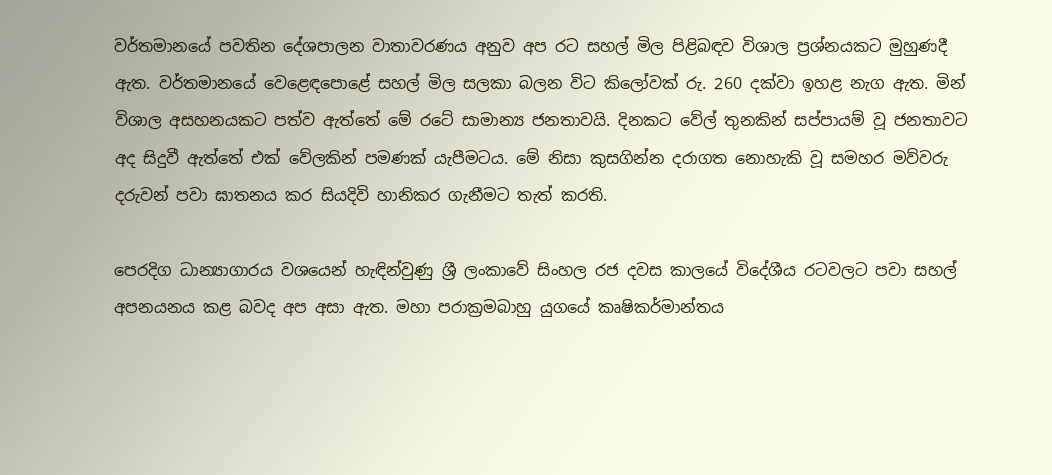වර්තමානයේ පවතින දේශපාලන වාතාවරණය අනුව අප රට සහල් මිල පිළිබඳව විශාල ප්‍රශ්නයකට මුහුණදී ඇත. වර්තමානයේ වෙළෙඳපොළේ සහල් මිල සලකා බලන විට කිලෝවක් රු. 260 දක්වා ඉහළ නැග ඇත. මින් විශාල අසහනයකට පත්ව ඇත්තේ මේ රටේ සාමාන්‍ය ජනතාවයි. දිනකට වේල් තුනකින් සප්පායම් වූ ජනතාවට අද සිදුවී ඇත්තේ එක් වේලකින් පමණක් යැපීමටය. මේ නිසා කුසගින්න දරාගත නොහැකි වූ සමහර මව්වරු දරුවන් පවා ඝාතනය කර සියදිවි හානිකර ගැනීමට තැත් කරති.

පෙරදිග ධාන්‍යාගාරය වශයෙන් හැඳින්වුණු ශ්‍රී ලංකාවේ සිංහල රජ දවස කාලයේ විදේශීය රටවලට පවා සහල් අපනයනය කළ බවද අප අසා ඇත. මහා පරාක්‍රමබාහු යුගයේ කෘෂිකර්මාන්තය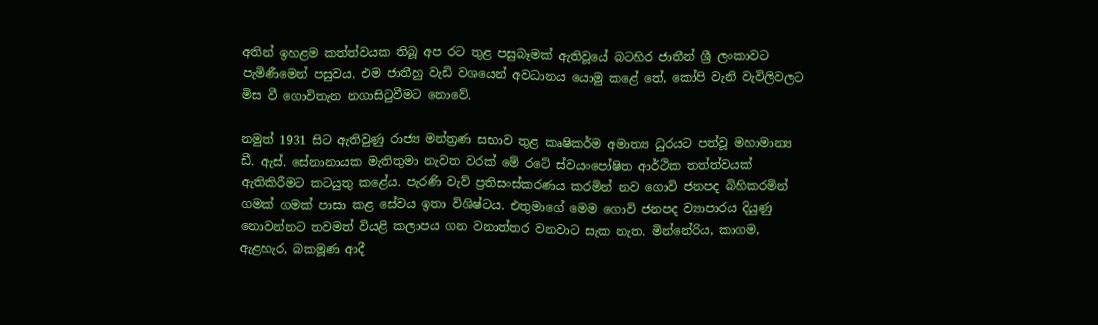අතින් ඉහළම කත්ත්වයක තිබූ අප රට තුළ පසුබෑමක් ඇතිවූයේ බටහිර ජාතීන් ශ්‍රී ලංකාවට පැමිණීමෙන් පසුවය. එම ජාතීහු වැඩි වශයෙන් අවධානය යොමු කළේ තේ, කෝපි වැනි වැවිලිවලට මිස වී ගොවිතැන නගාසිටුවීමට නොවේ.

නමුත් 1931 සිට ඇතිවුණු රාජ්‍ය මන්ත්‍රණ සභාව තුළ කෘෂිකර්ම අමාත්‍ය ධුරයට පත්වූ මහාමාන්‍ය ඩී. ඇස්. සේනානායක මැතිතුමා නැවත වරක් මේ රටේ ස්වයංපෝෂිත ආර්ථික තත්ත්වයක් ඇතිකිරීමට කටයුතු කළේය. පැරණි වැව් ප්‍රතිසංස්කරණය කරමින් නව ගොවි ජනපද බිහිකරමින් ගමක් ගමක් පාසා කළ සේවය ඉතා විශිෂ්ටය. එතුමාගේ මෙම ගොවි ජනපද ව්‍යාපාරය දියුණු නොවන්නට තවමත් වියළි කලාපය ගන වනාත්තර වනවාට සැක නැත. මින්නේරිය, කාගම, ඇළහැර, බකමූණ ආදී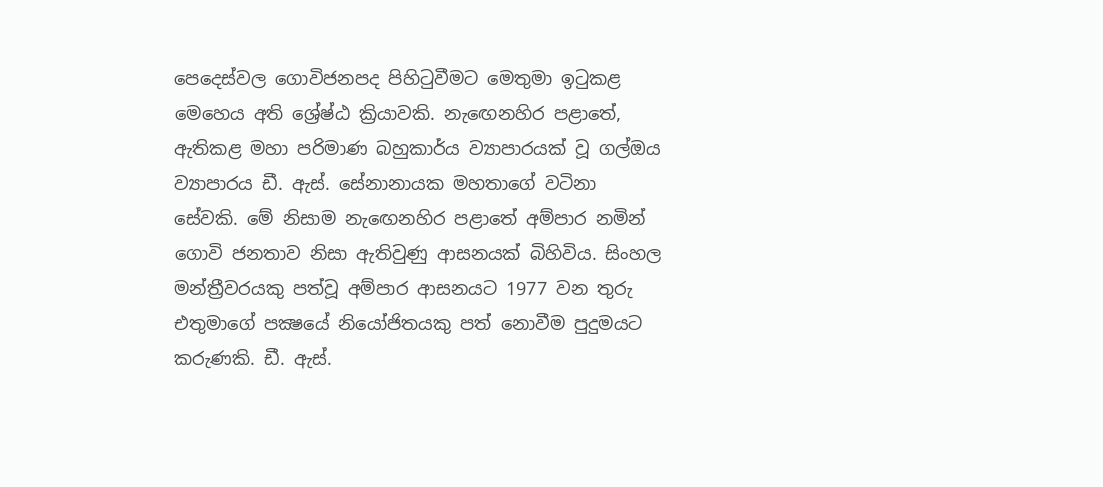පෙදෙස්වල ගොවිජනපද පිහිටුවීමට මෙතුමා ඉටුකළ මෙහෙය අති ශ්‍රේෂ්ඨ ක්‍රියාවකි. නැඟෙනහිර පළාතේ, ඇතිකළ මහා පරිමාණ බහුකාර්ය ව්‍යාපාරයක් වූ ගල්ඔය ව්‍යාපාරය ඩී. ඇස්. සේනානායක මහතාගේ වටිනා සේවකි. මේ නිසාම නැඟෙනහිර පළාතේ අම්පාර නමින් ගොවි ජනතාව නිසා ඇතිවුණු ආසනයක් බිහිවිය. සිංහල මන්ත්‍රීවරයකු පත්වූ අම්පාර ආසනයට 1977 වන තුරු එතුමාගේ පක්‍ෂයේ නියෝජිතයකු පත් නොවීම පුදුමයට කරුණකි. ඩී. ඇස්.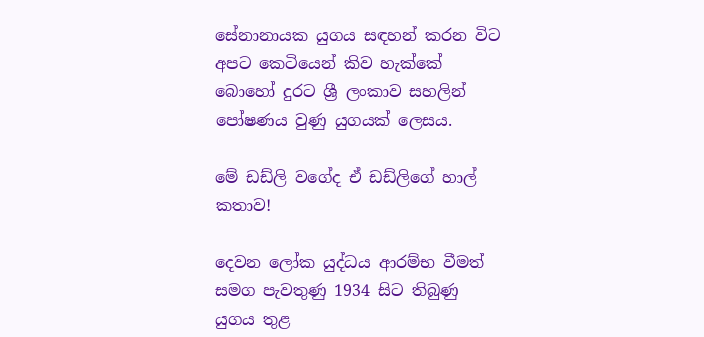සේනානායක යුගය සඳහන් කරන විට අපට කෙටියෙන් කිව හැක්කේ බොහෝ දුරට ශ්‍රී ලංකාව සහලින් පෝෂණය වුණු යුගයක් ලෙසය.

මේ ඩඩ්ලි වගේද ඒ ඩඩ්ලිගේ හාල් කතාව!

දෙවන ලෝක යුද්ධය ආරම්භ වීමත් සමග පැවතුණු 1934 සිට තිබුණු යුගය තුළ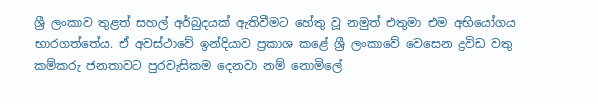ශ්‍රී ලංකාව තුළත් සහල් අර්බුදයක් ඇතිවීමට හේතු වූ නමුත් එතුමා එම අභියෝගය භාරගත්තේය. ඒ අවස්ථාවේ ඉන්දියාව ප්‍රකාශ කළේ ශ්‍රී ලංකාවේ වෙසෙන ද්‍රවිඩ වතු කම්කරු ජනතාවට පුරවැසිකම දෙනවා නම් නොමිලේ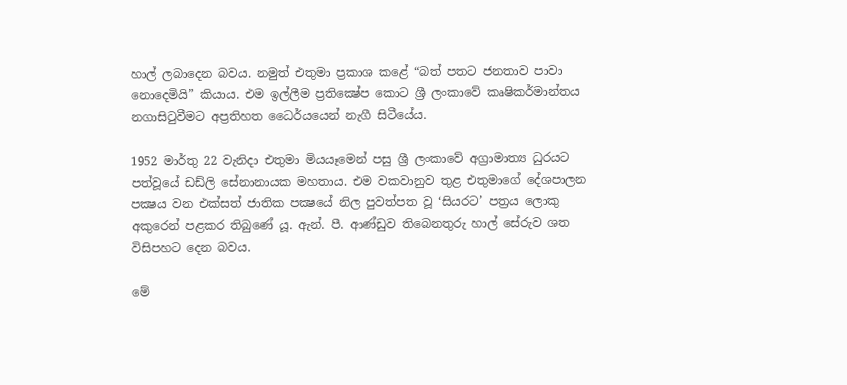හාල් ලබාදෙන බවය. නමුත් එතුමා ප්‍රකාශ කළේ “බත් පතට ජනතාව පාවා නොදෙමියි” කියාය. එම ඉල්ලීම ප්‍රතික්‍ෂේප කොට ශ්‍රී ලංකාවේ කෘෂිකර්මාන්තය නගාසිටුවීමට අප්‍රතිහත ධෛර්යයෙන් නැගී සිටීයේය.

1952 මාර්තු 22 වැනිදා එතුමා මියයෑමෙන් පසු ශ්‍රී ලංකාවේ අග්‍රාමාත්‍ය ධුරයට පත්වූයේ ඩඩ්ලි සේනානායක මහතාය. එම වකවානුව තුළ එතුමාගේ දේශපාලන පක්‍ෂය වන එක්සත් ජාතික පක්‍ෂයේ නිල පුවත්පත වූ ‘සියරට’ පත්‍රය ලොකු අකුරෙන් පළකර තිබුණේ යූ. ඇන්. පී. ආණ්ඩුව තිබෙනතුරු හාල් සේරුව ශත විසිපහට දෙන බවය.

මේ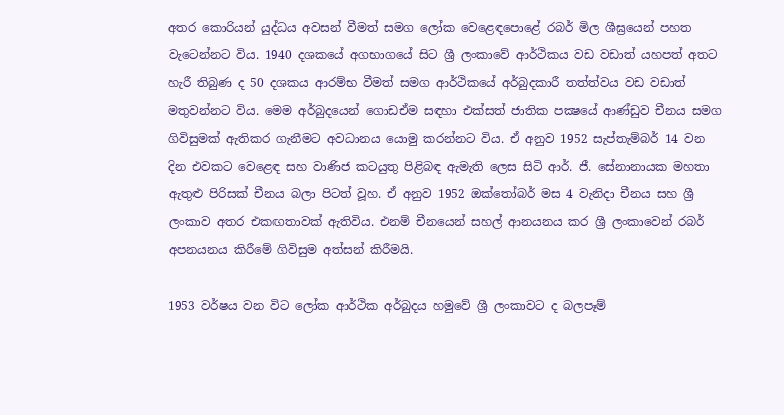අතර කොරියන් යුද්ධය අවසන් වීමත් සමග ලෝක වෙළෙඳපොළේ රබර් මිල ශීඝ්‍රයෙන් පහත වැටෙන්නට විය. 1940 දශකයේ අගභාගයේ සිට ශ්‍රී ලංකාවේ ආර්ථිකය වඩ වඩාත් යහපත් අතට හැරී තිබුණ ද 50 දශකය ආරම්භ වීමත් සමග ආර්ථිකයේ අර්බුදකාරී තත්ත්වය වඩ වඩාත් මතුවන්නට විය. මෙම අර්බුදයෙන් ගොඩඒම සඳහා එක්සත් ජාතික පක්‍ෂයේ ආණ්ඩුව චීනය සමග ගිවිසුමක් ඇතිකර ගැනීමට අවධානය යොමු කරන්නට විය. ඒ අනුව 1952 සැප්තැම්බර් 14 වන දින එවකට වෙළෙඳ සහ වාණිජ කටයුතු පිළිබඳ ඇමැති ලෙස සිටි ආර්. ජී. සේනානායක මහතා ඇතුළු පිරිසක් චීනය බලා පිටත් වූහ. ඒ අනුව 1952 ඔක්තෝබර් මස 4 වැනිදා චීනය සහ ශ්‍රී ලංකාව අතර එකඟතාවක් ඇතිවිය. එනම් චීනයෙන් සහල් ආනයනය කර ශ්‍රී ලංකාවෙන් රබර් අපනයනය කිරීමේ ගිවිසුම අත්සන් කිරීමයි.

1953 වර්ෂය වන විට ලෝක ආර්ථික අර්බුදය හමුවේ ශ්‍රී ලංකාවට ද බලපෑම්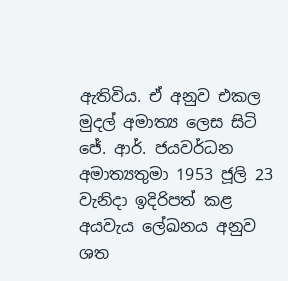ඇතිවිය. ඒ අනුව එකල මුදල් අමාත්‍ය ලෙස සිටි ජේ. ආර්. ජයවර්ධන අමාත්‍යතුමා 1953 ජූලි 23 වැනිදා ඉදිරිපත් කළ අයවැය ලේඛනය අනුව ශත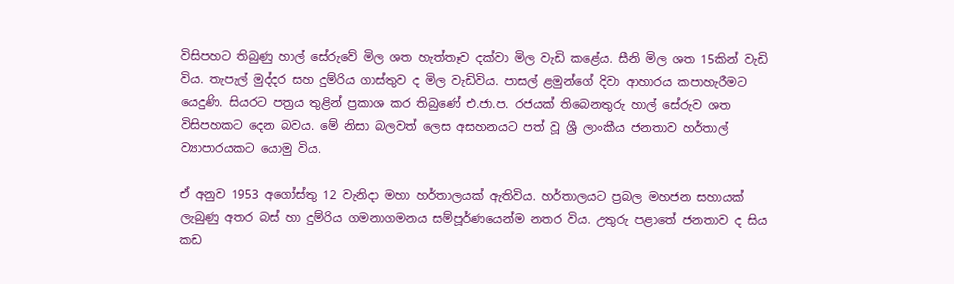විසිපහට තිබුණු හාල් සේරුවේ මිල ශත හැත්තෑව දක්වා මිල වැඩි කළේය. සීනි මිල ශත 15කින් වැඩි විය. තැපැල් මුද්දර සහ දුම්රිය ගාස්තුව ද මිල වැඩිවිය. පාසල් ළමුන්ගේ දිවා ආහාරය කපාහැරීමට යෙදුණි. සියරට පත්‍රය තුළින් ප්‍රකාශ කර තිබුණේ එ.ජා.ප. රජයක් තිබෙනතුරු හාල් සේරුව ශත විසිපහකට දෙන බවය. මේ නිසා බලවත් ලෙස අසහනයට පත් වූ ශ්‍රී ලාංකීය ජනතාව හර්තාල් ව්‍යාපාරයකට යොමු විය.

ඒ අනුව 1953 අගෝස්තු 12 වැනිදා මහා හර්තාලයක් ඇතිවිය. හර්තාලයට ප්‍රබල මහජන සහායක් ලැබුණු අතර බස් හා දුම්රිය ගමනාගමනය සම්පූර්ණයෙන්ම නතර විය. උතුරු පළාතේ ජනතාව ද සිය කඩ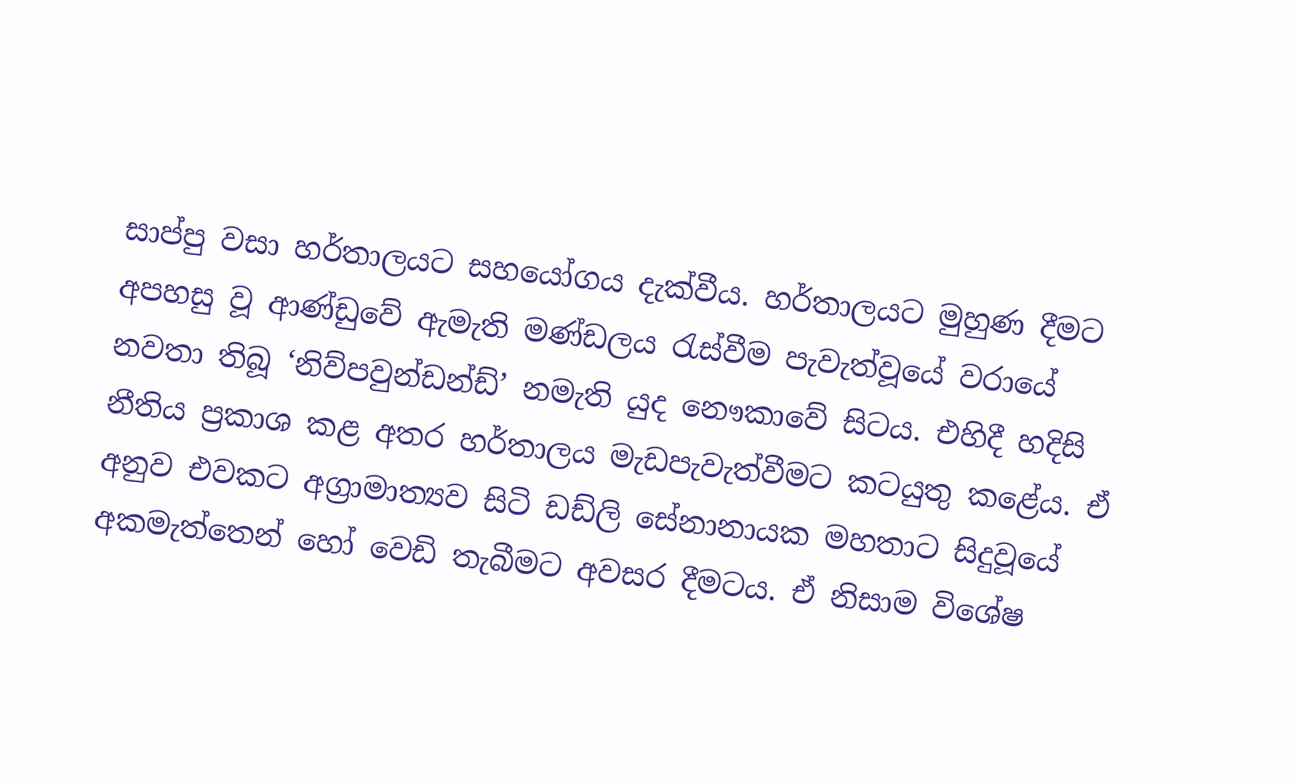සාප්පු වසා හර්තාලයට සහයෝගය දැක්වීය. හර්තාලයට මුහුණ දීමට අපහසු වූ ආණ්ඩුවේ ඇමැති මණ්ඩලය රැස්වීම පැවැත්වූයේ වරායේ නවතා තිබූ ‘නිව්පවුන්ඩන්ඩ්’ නමැති යුද නෞකාවේ සිටය. එහිදී හදිසි නීතිය ප්‍රකාශ කළ අතර හර්තාලය මැඩපැවැත්වීමට කටයුතු කළේය. ඒ අනුව එවකට අග්‍රාමාත්‍යව සිටි ඩඩ්ලි සේනානායක මහතාට සිදුවූයේ අකමැත්තෙන් හෝ වෙඩි තැබීමට අවසර දීමටය. ඒ නිසාම විශේෂ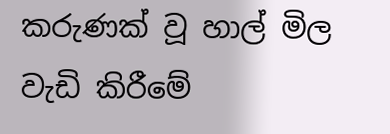කරුණක් වූ හාල් මිල වැඩි කිරීමේ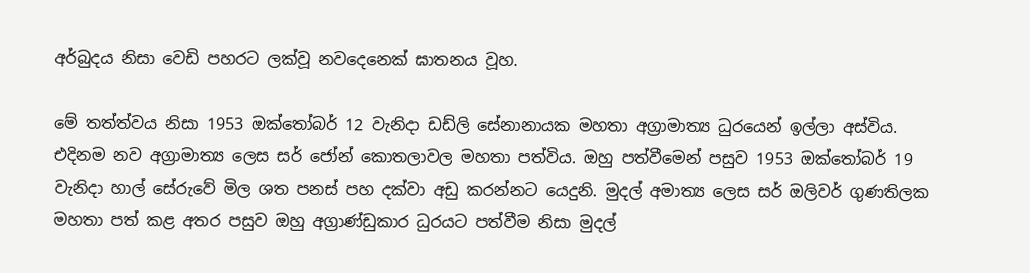අර්බුදය නිසා වෙඩි පහරට ලක්වූ නවදෙනෙක් ඝාතනය වූහ.

මේ තත්ත්වය නිසා 1953 ඔක්තෝබර් 12 වැනිදා ඩඩ්ලි සේනානායක මහතා අග්‍රාමාත්‍ය ධුරයෙන් ඉල්ලා අස්විය. එදිනම නව අග්‍රාමාත්‍ය ලෙස සර් ජෝන් කොතලාවල මහතා පත්විය. ඔහු පත්වීමෙන් පසුව 1953 ඔක්තෝබර් 19 වැනිදා හාල් සේරුවේ මිල ශත පනස් පහ දක්වා අඩු කරන්නට යෙදුනි. මුදල් අමාත්‍ය ලෙස සර් ඔලිවර් ගුණතිලක මහතා පත් කළ අතර පසුව ඔහු අග්‍රාණ්ඩුකාර ධුරයට පත්වීම නිසා මුදල්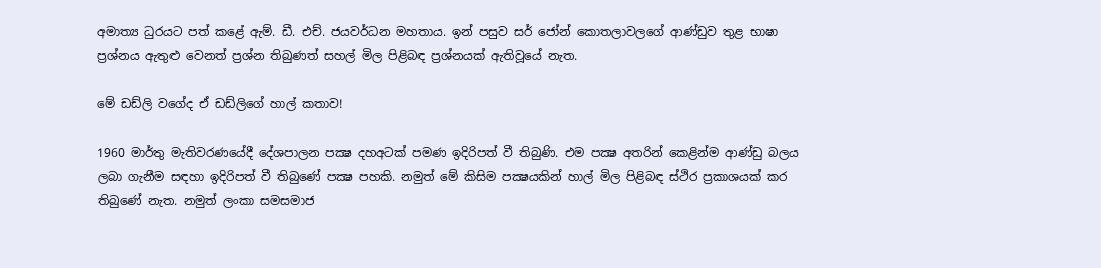අමාත්‍ය ධුරයට පත් කළේ ඇම්. ඩී. එච්. ජයවර්ධන මහතාය. ඉන් පසුව සර් ජෝන් කොතලාවලගේ ආණ්ඩුව තුළ භාෂා ප්‍රශ්නය ඇතුළු වෙනත් ප්‍රශ්න තිබුණත් සහල් මිල පිළිබඳ ප්‍රශ්නයක් ඇතිවූයේ නැත.

මේ ඩඩ්ලි වගේද ඒ ඩඩ්ලිගේ හාල් කතාව!

1960 මාර්තු මැතිවරණයේදී දේශපාලන පක්‍ෂ දහඅටක් පමණ ඉදිරිපත් වී තිබුණි. එම පක්‍ෂ අතරින් කෙළින්ම ආණ්ඩු බලය ලබා ගැනීම සඳහා ඉදිරිපත් වී තිබුණේ පක්‍ෂ පහකි. නමුත් මේ කිසිම පක්‍ෂයකින් හාල් මිල පිළිබඳ ස්ථිර ප්‍රකාශයක් කර තිබුණේ නැත. නමුත් ලංකා සමසමාජ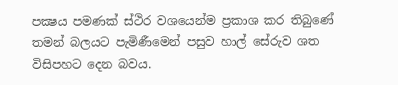පක්‍ෂය පමණක් ස්ථිර වශයෙන්ම ප්‍රකාශ කර තිබුණේ තමන් බලයට පැමිණීමෙන් පසුව හාල් සේරුව ශත විසිපහට දෙන බවය.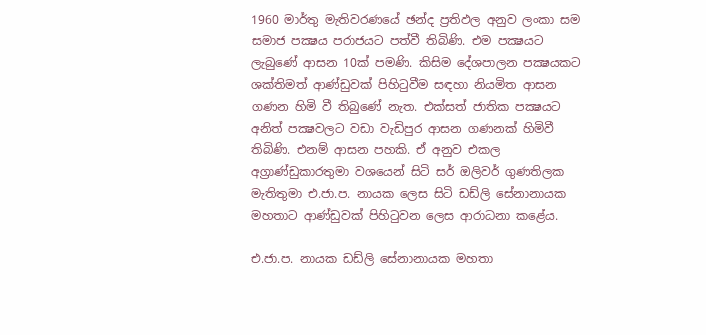1960 මාර්තු මැතිවරණයේ ඡන්ද ප්‍රතිඵල අනුව ලංකා සම සමාජ පක්‍ෂය පරාජයට පත්වී තිබිණි. එම පක්‍ෂයට ලැබුණේ ආසන 10ක් පමණි. කිසිම දේශපාලන පක්‍ෂයකට ශක්තිමත් ආණ්ඩුවක් පිහිටුවීම සඳහා නියමිත ආසන ගණන හිමි වී තිබුණේ නැත. එක්සත් ජාතික පක්‍ෂයට අනිත් පක්‍ෂවලට වඩා වැඩිපුර ආසන ගණනක් හිමිවී තිබිණි. එනම් ආසන පහකි. ඒ අනුව එකල අග්‍රාණ්ඩුකාරතුමා වශයෙන් සිටි සර් ඔලිවර් ගුණතිලක මැතිතුමා එ.ජා.ප. නායක ලෙස සිටි ඩඩ්ලි සේනානායක මහතාට ආණ්ඩුවක් පිහිටුවන ලෙස ආරාධනා කළේය.

එ.ජා.ප. නායක ඩඩ්ලි සේනානායක මහතා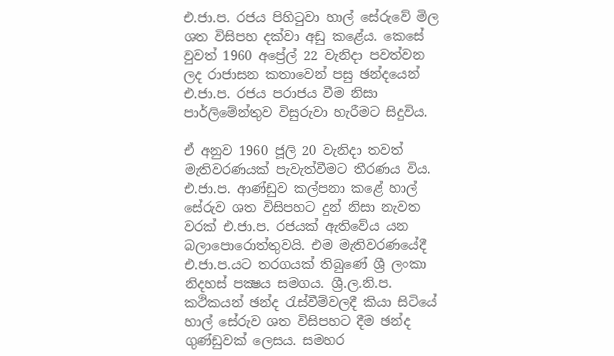එ.ජා.ප. රජය පිහිටුවා හාල් සේරුවේ මිල ශත විසිපහ දක්වා අඩු කළේය. කෙසේ වුවත් 1960 අප්‍රේල් 22 වැනිදා පවත්වන ලද රාජාසන කතාවෙන් පසු ඡන්දයෙන් එ.ජා.ප. රජය පරාජය වීම නිසා පාර්ලිමේන්තුව විසුරුවා හැරීමට සිදුවිය.

ඒ අනුව 1960 ජූලි 20 වැනිදා තවත් මැතිවරණයක් පැවැත්වීමට තීරණය විය. එ.ජා.ප. ආණ්ඩුව කල්පනා කළේ හාල් සේරුව ශත විසිපහට දුන් නිසා නැවත වරක් එ.ජා.ප. රජයක් ඇතිවේය යන බලාපොරොත්තුවයි. එම මැතිවරණයේදී එ.ජා.ප.යට තරගයක් තිබුණේ ශ්‍රී ලංකා නිදහස් පක්‍ෂය සමගය. ශ්‍රී.ල.නි.ප. කථිකයන් ඡන්ද රැස්වීම්වලදී කියා සිටියේ හාල් සේරුව ශත විසිපහට දීම ඡන්ද ගුණ්ඩුවක් ලෙසය. සමහර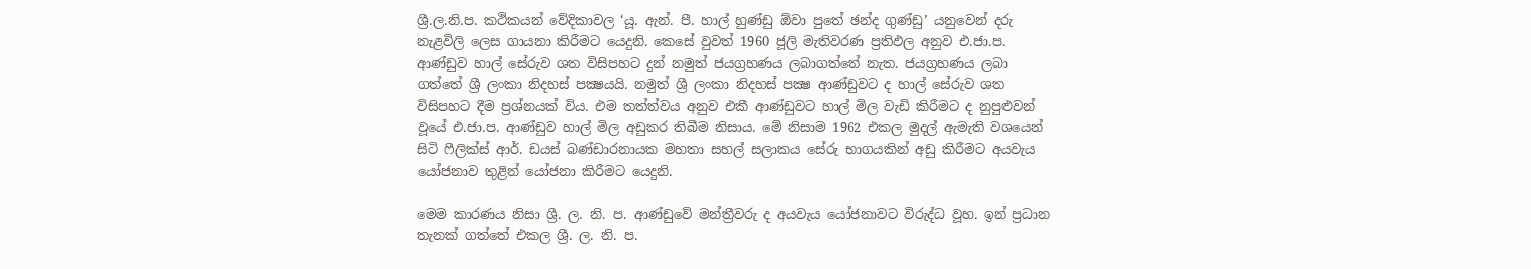ශ්‍රී.ල.නි.ප. කථිකයන් වේදිකාවල ‘යූ. ඇන්. පී. හාල් හුණ්ඩු ඕවා පුතේ ඡන්ද ගුණ්ඩු’ යනුවෙන් දරු නැළවිලි ලෙස ගායනා කිරීමට යෙදුනි. කෙසේ වුවත් 1960 ජූලි මැතිවරණ ප්‍රතිඵල අනුව එ.ජා.ප. ආණ්ඩුව හාල් සේරුව ශත විසිපහට දුන් නමුත් ජයග්‍රහණය ලබාගත්තේ නැත. ජයග්‍රහණය ලබා ගත්තේ ශ්‍රී ලංකා නිදහස් පක්‍ෂයයි. නමුත් ශ්‍රී ලංකා නිදහස් පක්‍ෂ ආණ්ඩුවට ද හාල් සේරුව ශත විසිපහට දීම ප්‍රශ්නයක් විය. එම තත්ත්වය අනුව එකී ආණ්ඩුවට හාල් මිල වැඩි කිරීමට ද නුපුළුවන් වූයේ එ.ජා.ප. ආණ්ඩුව හාල් මිල අඩුකර තිබීම නිසාය. මේ නිසාම 1962 එකල මුදල් ඇමැති වශයෙන් සිටි ෆීලික්ස් ආර්. ඩයස් බණ්ඩාරනායක මහතා සහල් සලාකය සේරු භාගයකින් අඩු කිරීමට අයවැය යෝජනාව තුළින් යෝජනා කිරීමට යෙදුනි.

මෙම කාරණය නිසා ශ්‍රී. ල. නි. ප. ආණ්ඩුවේ මන්ත්‍රීවරු ද අයවැය යෝජනාවට විරුද්ධ වූහ. ඉන් ප්‍රධාන තැනක් ගත්තේ එකල ශ්‍රී. ල. නි. ප.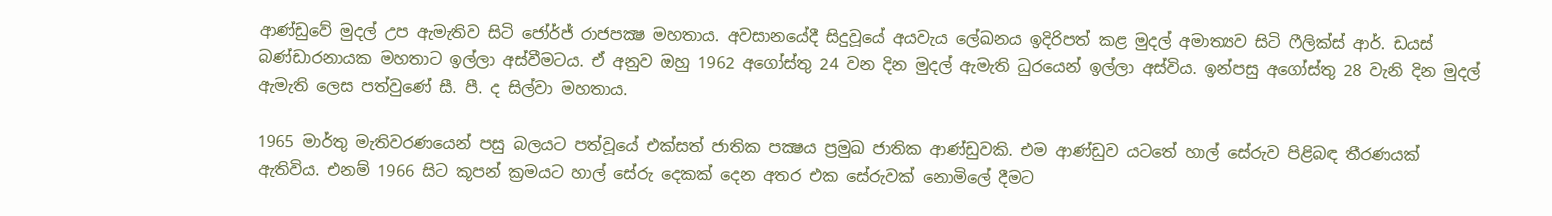ආණ්ඩුවේ මුදල් උප ඇමැතිව සිටි ජෝර්ජ් රාජපක්‍ෂ මහතාය. අවසානයේදී සිදුවූයේ අයවැය ලේඛනය ඉදිරිපත් කළ මුදල් අමාත්‍යව සිටි ෆීලික්ස් ආර්. ඩයස් බණ්ඩාරනායක මහතාට ඉල්ලා අස්වීමටය. ඒ අනුව ඔහු 1962 අගෝස්තු 24 වන දින මුදල් ඇමැති ධුරයෙන් ඉල්ලා අස්විය. ඉන්පසු අගෝස්තු 28 වැනි දින මුදල් ඇමැති ලෙස පත්වුණේ සී. පී. ද සිල්වා මහතාය.

1965 මාර්තු මැතිවරණයෙන් පසු බලයට පත්වූයේ එක්සත් ජාතික පක්‍ෂය ප්‍රමුඛ ජාතික ආණ්ඩුවකි. එම ආණ්ඩුව යටතේ හාල් සේරුව පිළිබඳ තීරණයක් ඇතිවිය. එනම් 1966 සිට කූපන් ක්‍රමයට හාල් සේරු දෙකක් දෙන අතර එක සේරුවක් නොමිලේ දීමට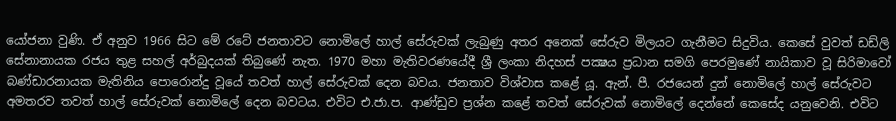යෝජනා වුණි. ඒ අනුව 1966 සිට මේ රටේ ජනතාවට නොමිලේ හාල් සේරුවක් ලැබුණු අතර අනෙක් සේරුව මිලයට ගැනීමට සිදුවිය. කෙසේ වුවත් ඩඩ්ලි සේනානායක රජය තුළ සහල් අර්බුදයක් තිබුණේ නැත. 1970 මහා මැතිවරණයේදී ශ්‍රී ලංකා නිදහස් පක්‍ෂය ප්‍රධාන සමගි පෙරමුණේ නායිකාව වූ සිරිමාවෝ බණ්ඩාරනායක මැතිනිය පොරොන්දු වූයේ තවත් හාල් සේරුවක් දෙන බවය. ජනතාව විශ්වාස කළේ යූ. ඇන්. පී. රජයෙන් දුන් නොමිලේ හාල් සේරුවට අමතරව තවත් හාල් සේරුවක් නොමිලේ දෙන බවටය. එවිට එ.ජා.ප. ආණ්ඩුව ප්‍රශ්න කළේ තවත් සේරුවක් නොමිලේ දෙන්නේ කෙසේද යනුවෙනි. එවිට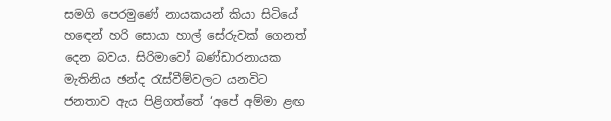සමගි පෙරමුණේ නායකයන් කියා සිටියේ හඳෙන් හරි සොයා හාල් සේරුවක් ගෙනත් දෙන බවය. සිරිමාවෝ බණ්ඩාරනායක මැතිනිය ඡන්ද රැස්වීම්වලට යනවිට ජනතාව ඇය පිළිගත්තේ ‘අපේ අම්මා ළඟ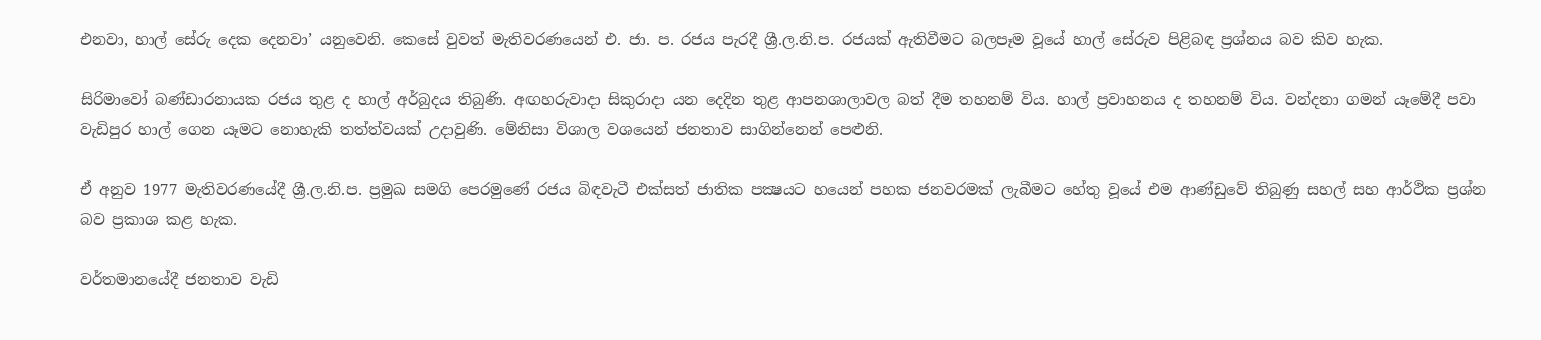එනවා, හාල් සේරු දෙක දෙනවා’ යනුවෙනි. කෙසේ වුවත් මැතිවරණයෙන් එ. ජා. ප. රජය පැරදී ශ්‍රී.ල.නි.ප. රජයක් ඇතිවීමට බලපෑම වූයේ හාල් සේරුව පිළිබඳ ප්‍රශ්නය බව කිව හැක.

සිරිමාවෝ බණ්ඩාරනායක රජය තුළ ද හාල් අර්බුදය තිබුණි. අඟහරුවාදා සිකුරාදා යන දෙදින තුළ ආපනශාලාවල බත් දීම තහනම් විය. හාල් ප්‍රවාහනය ද තහනම් විය. වන්දනා ගමන් යෑමේදී පවා වැඩිපුර හාල් ගෙන යෑමට නොහැකි තත්ත්වයක් උදාවුණි. මේනිසා විශාල වශයෙන් ජනතාව සාගින්නෙන් පෙළුනි.

ඒ අනුව 1977 මැතිවරණයේදී ශ්‍රී.ල.නි.ප. ප්‍රමුඛ සමගි පෙරමුණේ රජය බිඳවැටී එක්සත් ජාතික පක්‍ෂයට හයෙන් පහක ජනවරමක් ලැබීමට හේතු වූයේ එම ආණ්ඩුවේ තිබුණු සහල් සහ ආර්ථික ප්‍රශ්න බව ප්‍රකාශ කළ හැක.

වර්තමානයේදී ජනතාව වැඩි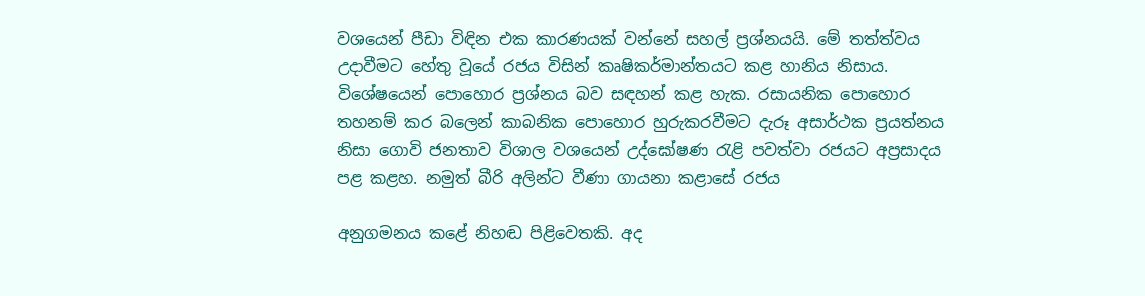වශයෙන් පීඩා විඳින එක කාරණයක් වන්නේ සහල් ප්‍රශ්නයයි. මේ තත්ත්වය උදාවීමට හේතු වූයේ රජය විසින් කෘෂිකර්මාන්තයට කළ හානිය නිසාය. විශේෂයෙන් පොහොර ප්‍රශ්නය බව සඳහන් කළ හැක. රසායනික පොහොර තහනම් කර බලෙන් කාබනික පොහොර හුරුකරවීමට දැරූ අසාර්ථක ප්‍රයත්නය නිසා ගොවි ජනතාව විශාල වශයෙන් උද්ඝෝෂණ රැළි පවත්වා රජයට අප්‍රසාදය පළ කළහ. නමුත් බීරි අලින්ට වීණා ගායනා කළාසේ රජය

අනුගමනය කළේ නිහඬ පිළිවෙතකි. අද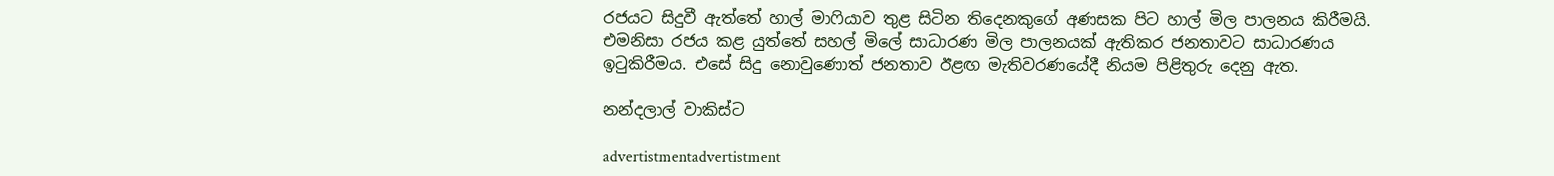රජයට සිදුවී ඇත්තේ හාල් මාෆියාව තුළ සිටින තිදෙනකුගේ අණසක පිට හාල් මිල පාලනය කිරීමයි. එමනිසා රජය කළ යුත්තේ සහල් මිලේ සාධාරණ මිල පාලනයක් ඇතිකර ජනතාවට සාධාරණය ඉටුකිරීමය. එසේ සිදු නොවුණොත් ජනතාව ඊළඟ මැතිවරණයේදී නියම පිළිතුරු දෙනු ඇත.

නන්දලාල් වාකිස්ට

advertistmentadvertistment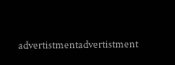advertistmentadvertistment